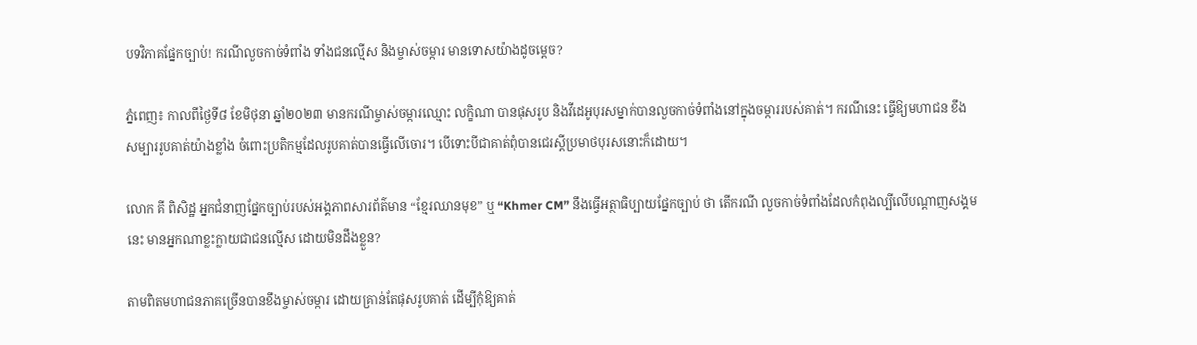បទវិភាគផ្នែកច្បាប់! ករណីលួចកាច់ទំពាំង ទាំងជនល្មើស និងម្ចាស់ចម្ការ មានទោសយ៉ាងដូចម្តេច?

ភ្នំពេញ៖ កាលពីថ្ងៃទី៨ ខែមិថុនា ឆ្នាំ២០២៣ មានករណីម្ចាស់ចម្ការឈ្មោះ លក្ខិណា បានផុសរូប និងវីដេអូបុរសម្នាក់បានលួចកាច់ទំពាំងនៅក្នុងចម្ការរបស់គាត់។ ករណីនេះ ធ្វើឱ្យមហាជន ខឹងសម្បាររូបគាត់យ៉ាងខ្លាំង ចំពោះប្រតិកម្មដែលរូបគាត់បានធ្វើលើចោរ។ បើទោះបីជាគាត់ពុំបានជេរស្តីប្រមាថបុរសនោះក៏ដោយ។

លោក គី ពិសិដ្ឋ អ្នកជំនាញផ្នែកច្បាប់របស់អង្គភាពសារព័ត៌មាន “ខ្មែរឈានមុខ” ឬ “Khmer CM” នឹងធ្វើអត្ថាធិប្បាយផ្នែកច្បាប់ ថា តើករណី លួចកាច់ទំពាំងដែលកំពុងល្បីលើបណ្តាញសង្គមនេះ មានអ្នកណាខ្លះក្លាយជាជនល្មើស ដោយមិនដឹងខ្លួន?

តាមពិតមហាជនភាគច្រើនបានខឹងម្ចាស់ចម្ការ ដោយគ្រាន់តែផុសរូបគាត់ ដើម្បីកុំឱ្យគាត់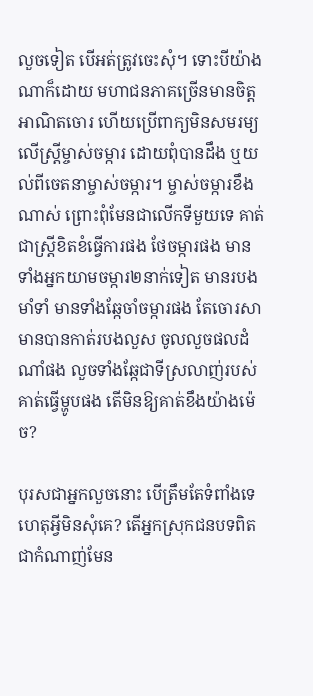លួចទៀត បើអត់ត្រូវចេះសុំ។ ទោះបីយ៉ាងណាក៏ដោយ មហាជនភាគច្រើនមានចិត្តអាណិតចោរ ហើយប្រើពាក្យមិនសមរម្យលើស្រ្តីម្ចាស់ចម្ការ ដោយពុំបានដឹង ឬយល់ពីចេតនាម្ចាស់ចម្ការ។ ម្ចាស់ចម្ការខឹងណាស់ ព្រោះពុំមែនជាលើកទីមួយទេ គាត់ជាស្រ្តីខិតខំធ្វើការផង ថែចម្ការផង មានទាំងអ្នកយាមចម្ការ២នាក់ទៀត មានរបងមាំទាំ មានទាំងឆ្កែចាំចម្ការផង តែចោរសាមានបានកាត់របងលួស ចូលលួចផលដំណាំផង លួចទាំងឆ្កែជាទីស្រលាញ់របស់គាត់ធ្វើម្ហូបផង តើមិនឱ្យគាត់ខឹងយ៉ាងម៉េច?

បុរសជាអ្នកលួចនោះ បើត្រឹមតែទំពាំងទេ ហេតុអ្វីមិនសុំគេ? តើអ្នកស្រុកជនបទពិតជាកំណាញ់មែន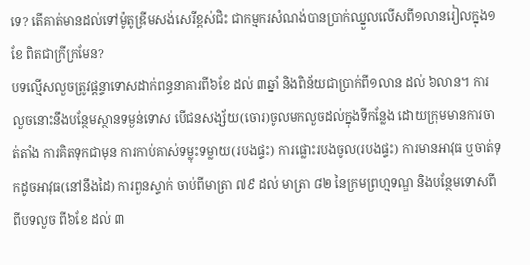ទេ? តើគាត់មានដល់ទៅម៉ូតូឌ្រីមសង់សេរីខ្ពស់ជិះ ជាកម្មករសំណង់បានប្រាក់ឈ្នួលលើសពី១លានរៀលក្នុង១ខែ ពិតជាក្រីក្រមែន?
បទល្មើសលួចត្រូវផ្តន្ទាទោសដាក់ពន្ធនាគារពី៦ខែ ដល់ ៣ឆ្នាំ និងពិន័យជាប្រាក់ពី១លាន ដល់ ៦លាន។ ការលួចនោះនឹងបន្ថែមស្ថានទម្ងន់ទោស បើជនសង្ស័យ(ចោរ)ចូលមកលួចដល់ក្នុងទីកន្លែង ដោយក្រុមមានការចាត់តាំង ការគិតទុកជាមុន ការកាប់គាស់ទម្លុះទម្លាយ(របងផ្ទះ) ការផ្លោះរបងចូល(របងផ្ទះ) ការមានអាវុធ ឬចាត់ទុកដូចអាវុធ(នៅនឹងដៃ) ការពួនស្ទាក់ ចាប់ពីមាត្រា ៧៩ ដល់ មាត្រា ៨២ នៃក្រមព្រហ្មទណ្ឌ និងបន្ថែមទោសពីពីបទលួច ពី៦ខែ ដល់ ៣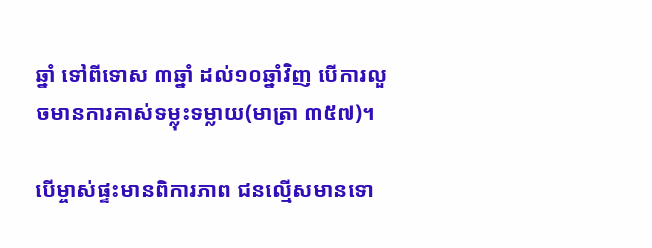ឆ្នាំ ទៅពីទោស ៣ឆ្នាំ ដល់១០ឆ្នាំវិញ បើការលួចមានការគាស់ទម្លុះទម្លាយ(មាត្រា ៣៥៧)។

បើម្ចាស់ផ្ទះមានពិការភាព ជនល្មើសមានទោ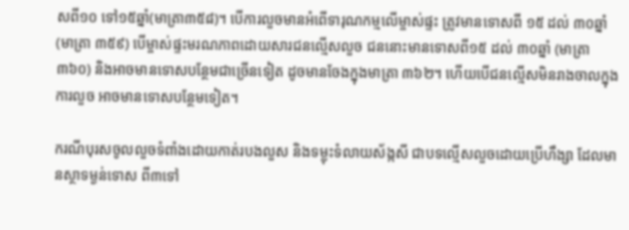សពី១០ ទៅ១៥ឆ្នាំ(មាត្រា៣៥៨)។ បើការលួចមានអំពើទារុណកម្មលើម្ចាស់ផ្ទះ ត្រូវមានទោសពី ១៥ ដល់ ៣០ឆ្នាំ (មាត្រា ៣៥៩) បើម្ចាស់ផ្ទះមរណភាពដោយសារជនល្មើសលួច ជននោះមានទោសពី១៥ ដល់ ៣០ឆ្នាំ (មាត្រា ៣៦០) និងអាចមានទោសបន្ថែមជាច្រើនទៀត ដូចមានចែងក្នុងមាត្រា ៣៦២។ ហើយបើជនល្មើសមិនរាងចាលក្នុងការលួច អាចមានទោសបន្ថែមទៀត។

ករណីបុរសចូលលួចទំពាំងដោយកាត់របងលួស និងទម្លុះទំលាយស័ង្កសី ជាបទល្មើសលួចដោយប្រើហឹង្សា ដែលមានស្ថាទម្ងន់ទោស ពី៣ទៅ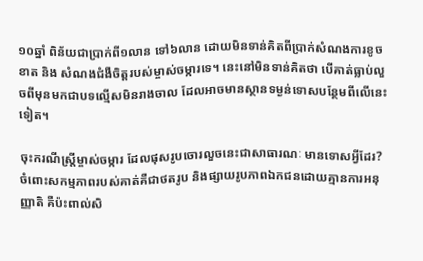១០ឆ្នាំ ពិន័យជាប្រាក់ពី១លាន ទៅ៦លាន ដោយមិនទាន់គិតពីប្រាក់សំណងការខូចខាត និង សំណងជំងឺចិត្តរបស់ម្ចាស់ចម្ការទេ។ នេះនៅមិនទាន់គិតថា បើគាត់ធ្លាប់លួចពីមុនមកជាបទល្មើសមិនរាងចាល ដែលអាចមានស្ថានទម្ងន់ទោសបន្ថែមពីលើនេះទៀត។

ចុះករណីស្រ្តីម្ចាស់ចម្ការ ដែលផុសរូបចោរលួចនេះជាសាធារណៈ មានទោសអ្វីដែរ? ចំពោះសកម្មភាពរបស់គាត់គឺជាថតរូប និងផ្សាយរូបភាពឯកជនដោយគ្មានការអនុញ្ញាតិ គឺប៉ះពាល់សិ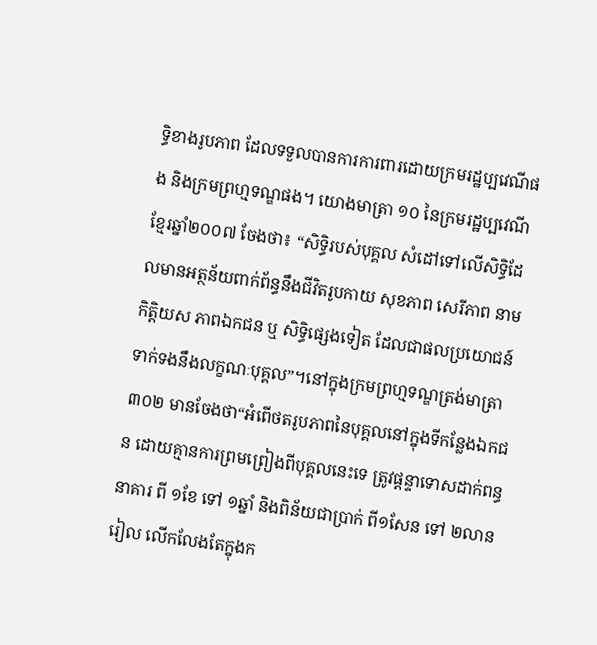ទ្ធិខាងរូបភាព ដែលទទួលបានការការពារដោយក្រមរដ្ឋប្បវេណីផង និងក្រមព្រហ្មទណ្ឌផង។ យោងមាត្រា ១០ នៃក្រមរដ្ឋប្បវេណីខ្មែរឆ្នាំ២០០៧ ចែងថា៖ “សិទ្ធិរបស់បុគ្គល សំដៅទៅលើសិទ្ធិដែលមានអត្ថន័យពាក់ព័ន្ធនឹងជីវិតរូបកាយ សុខភាព សេរីភាព នាម កិត្តិយស ភាពឯកជន ឬ សិទ្ធិផ្សេងទៀត ដែលជាផលប្រយោជន៍ ទាក់ទងនឹងលក្ខណៈបុគ្គល”។នៅក្នុងក្រមព្រហ្មទណ្ឌត្រង់មាត្រា ៣០២ មានចែងថា“អំពើថតរូបភាពនៃបុគ្គលនៅក្នុងទីកន្លែងឯកជន ដោយគ្មានការព្រមព្រៀងពីបុគ្គលនេះទេ ត្រូវផ្តន្ទាទោសដាក់ពន្ធនាគារ ពី ១ខែ ទៅ ១ឆ្នាំ និងពិន័យជាប្រាក់ ពី១សែន ទៅ ២លានរៀល លើកលែងតែក្នុងក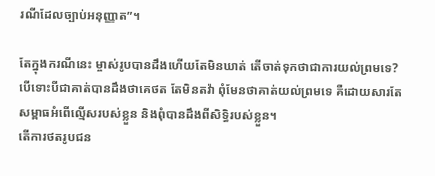រណីដែលច្បាប់អនុញ្ញាត”។

តែក្នុងករណីនេះ ម្ចាស់រូបបានដឹងហើយតែមិនឃាត់ តើចាត់ទុកថាជាការយល់ព្រមទេ? បើទោះបីជាគាត់បានដឹងថាគេថត តែមិនតវ៉ា ពុំមែនថាគាត់យល់ព្រមទេ គឺដោយសារតែសម្ពាធអំពើល្មើសរបស់ខ្លួន និងពុំបានដឹងពីសិទ្ធិរបស់ខ្លួន។
តើការថតរូបជន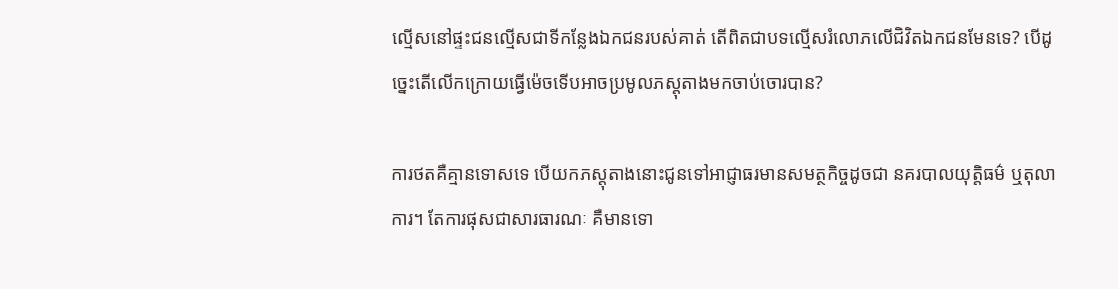ល្មើសនៅផ្ទះជនល្មើសជាទីកន្លែងឯកជនរបស់គាត់ តើពិតជាបទល្មើសរំលោភលើជិវិតឯកជនមែនទេ? បើដូច្នេះតើលើកក្រោយធ្វើម៉េចទើបអាចប្រមូលភស្តុតាងមកចាប់ចោរបាន?

ការថតគឺគ្មានទោសទេ បើយកភស្តុតាងនោះជូនទៅអាជ្ញាធរមានសមត្ថកិច្ចដូចជា នគរបាលយុត្តិធម៌ ឬតុលាការ។ តែការផុសជាសារធារណៈ គឺមានទោ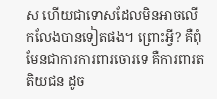ស ហើយជាទោសដែលមិនអាចលើកលែងបានទៀតផង។ ព្រោះអ្វី? គឺពុំមែនជាការការពារចោរទេ គឺការពារតតិយជន ដូច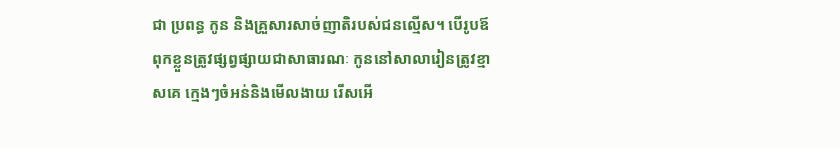ជា ប្រពន្ធ កូន និងគ្រួសារសាច់ញាតិរបស់ជនល្មើស។ បើរូបឪពុកខ្លួនត្រូវផ្សព្វផ្សាយជាសាធារណៈ កូននៅសាលារៀនត្រូវខ្មាសគេ ក្មេងៗចំអន់និងមើលងាយ រើសអើ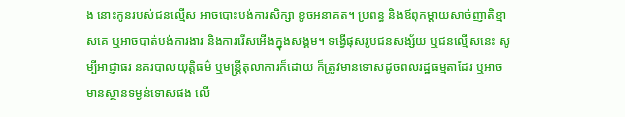ង នោះកូនរបស់ជនល្មើស អាចបោះបង់ការសិក្សា ខូចអនាគត។ ប្រពន្ធ និងឪពុកម្តាយសាច់ញាតិខ្មាសគេ ឬអាចបាត់បង់ការងារ និងការរើសអើងក្នុងសង្គម។ ទង្វើផុសរូបជនសង្ស័យ ឬជនល្មើសនេះ សូម្បីអាជ្ញាធរ នគរបាលយុត្តិធម៌ ឬមន្ត្រីតុលាការក៏ដោយ ក៏ត្រូវមានទោសដូចពលរដ្ឋធម្មតាដែរ ឬអាចមានស្ថានទម្ងន់ទោសផង លើ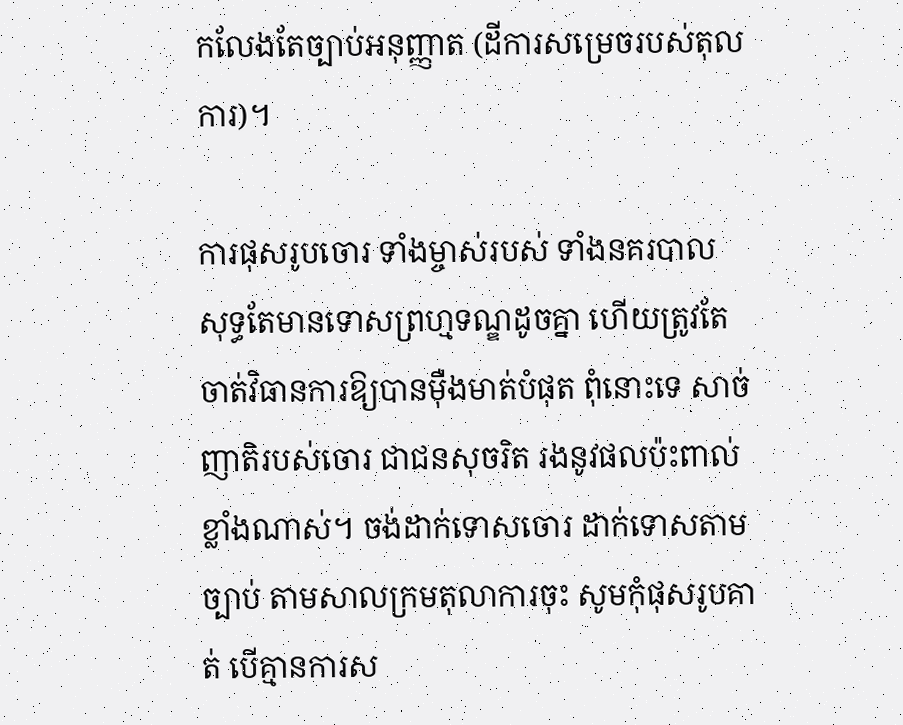កលែងតែច្បាប់អនុញ្ញាត (ដីការសម្រេចរបស់តុលការ)។

ការផុសរូបចោរ ទាំងម្ចាស់របស់ ទាំងនគរបាល សុទ្ធតែមានទោសព្រហ្មទណ្ឌដូចគ្នា ហើយត្រូវតែចាត់វិធានការឱ្យបានម៉ឺងមាត់បំផុត ពុំនោះទេ សាច់ញាតិរបស់ចោរ ជាជនសុចរិត រងនូវផលប៉ះពាល់ខ្លាំងណាស់។ ចង់ដាក់ទោសចោរ ដាក់ទោសតាមច្បាប់ តាមសាលក្រមតុលាការចុះ សូមកុំផុសរូបគាត់ បើគ្មានការស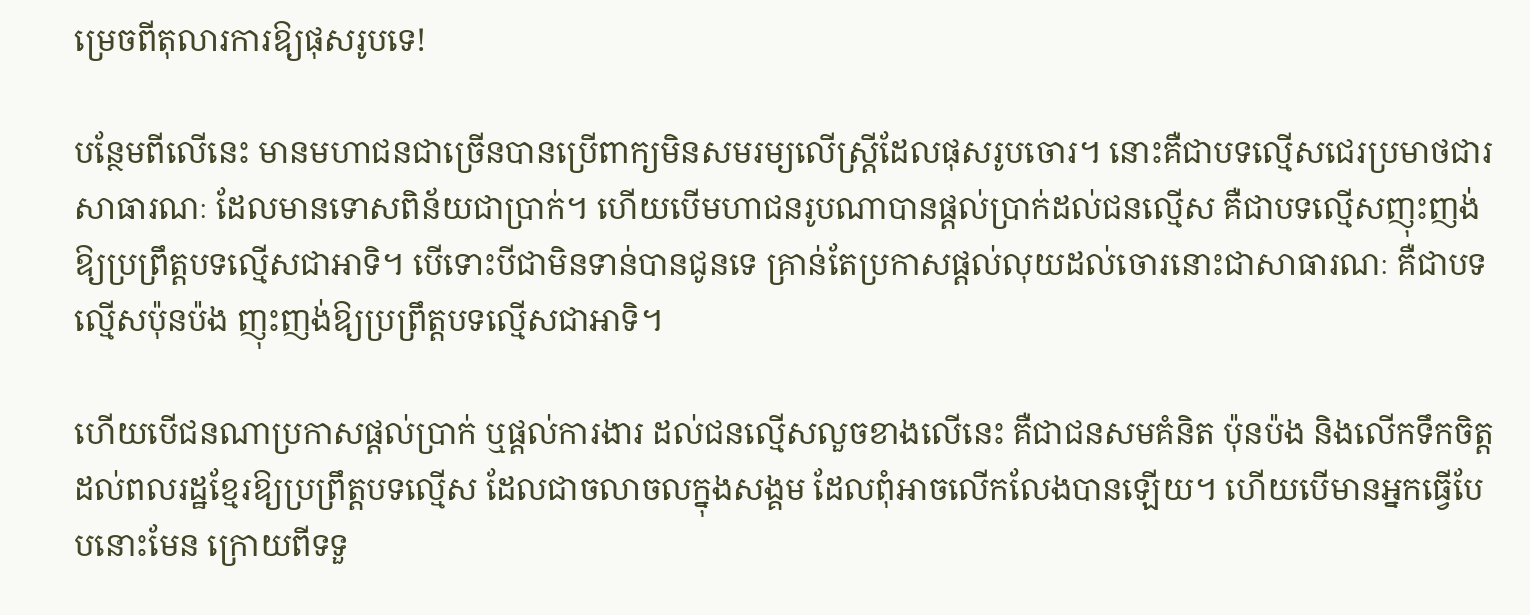ម្រេចពីតុលារការឱ្យផុសរូបទេ!

បន្ថែមពីលើនេះ មានមហាជនជាច្រើនបានប្រើពាក្យមិនសមរម្យលើស្ត្រីដែលផុសរូបចោរ។ នោះគឺជាបទល្មើសជេរប្រមាថជារសាធារណៈ ដែលមានទោសពិន័យជាប្រាក់។ ហើយបើមហាជនរូបណាបានផ្តល់ប្រាក់ដល់ជនល្មើស គឺជាបទល្មើសញុះញង់ឱ្យប្រព្រឹត្តបទល្មើសជាអាទិ។ បើទោះបីជាមិនទាន់បានជូនទេ គ្រាន់តែប្រកាសផ្តល់លុយដល់ចោរនោះជាសាធារណៈ គឺជាបទល្មើសប៉ុនប៉ង ញុះញង់ឱ្យប្រព្រឹត្តបទល្មើសជាអាទិ។

ហើយបើជនណាប្រកាសផ្តល់ប្រាក់ ឬផ្តល់ការងារ ដល់ជនល្មើសលួចខាងលើនេះ គឺជាជនសមគំនិត ប៉ុនប៉ង និងលើកទឹកចិត្តដល់ពលរដ្ឋខ្មែរឱ្យប្រព្រឹត្តបទល្មើស ដែលជាចលាចលក្នុងសង្គម ដែលពុំអាចលើកលែងបានឡើយ។ ហើយបើមានអ្នកធ្វើបែបនោះមែន ក្រោយពីទទួ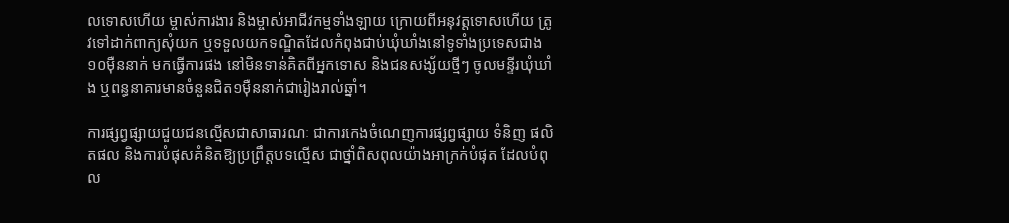លទោសហើយ ម្ចាស់ការងារ និងម្ចាស់អាជីវកម្មទាំងឡាយ ក្រោយពីអនុវត្តទោសហើយ ត្រូវទៅដាក់ពាក្យសុំយក ឬទទួលយកទណ្ឌិតដែលកំពុងជាប់ឃុំឃាំងនៅទូទាំងប្រទេសជាង១០ម៉ឺននាក់ មកធ្វើការផង នៅមិនទាន់គិតពីអ្នកទោស និងជនសង្ស័យថ្មីៗ ចូលមន្ទីរឃុំឃាំង ឬពន្ធនាគារមានចំនួនជិត១ម៉ឺននាក់ជារៀងរាល់ឆ្នាំ។

ការផ្សព្វផ្សាយជួយជនល្មើសជាសាធារណៈ ជាការកេងចំណេញការផ្សព្វផ្សាយ ទំនិញ ផលិតផល និងការបំផុសគំនិតឱ្យប្រព្រឹត្តបទល្មើស ជាថ្នាំពិសពុលយ៉ាងអាក្រក់បំផុត ដែលបំពុល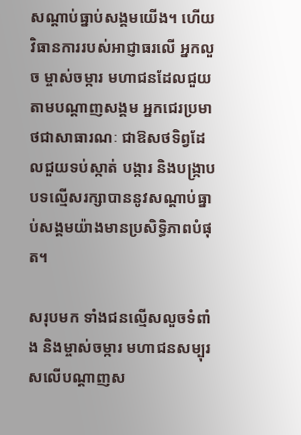សណ្តាប់ធ្នាប់សង្គមយើង។ ហើយវិធានការរបស់អាជ្ញាធរលើ អ្នកលួច ម្ចាស់ចម្ការ មហាជនដែលជួយតាមបណ្តាញសង្គម អ្នកជេរប្រមាថជាសាធារណៈ ជាឱសថទិព្វដែលជួយទប់ស្កាត់ បង្ការ និងបង្ក្រាបបទល្មើសរក្សាបាននូវសណ្តាប់ធ្នាប់សង្គមយ៉ាងមានប្រសិទ្ធិភាពបំផុត។

សរុបមក ទាំងជនល្មើសលួចទំពាំង និងម្ចាស់ចម្ការ មហាជនសម្បុរសលើបណ្តាញស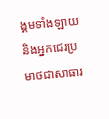ង្គមទាំងឡាយ និងអ្នកជេរប្រមាថជាសាធារ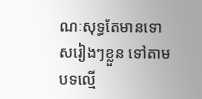ណៈសុទ្ធតែមានទោសរៀងៗខ្លួន ទៅតាមបទល្មើ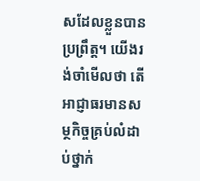សដែលខ្លួនបានប្រព្រឹត្ត។ យើងរង់ចាំមើលថា តើអាជ្ញាធរមានសម្ថកិច្ចគ្រប់លំដាប់ថ្នាក់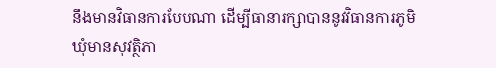នឹងមានវិធានការបែបណា ដើម្បីធានារក្សាបាននូវវិធានការភូមិឃុំមានសុវត្ថិភា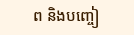ព និងបញ្ចៀ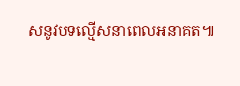សនូវបទល្មើសនាពេលអនាគត៕